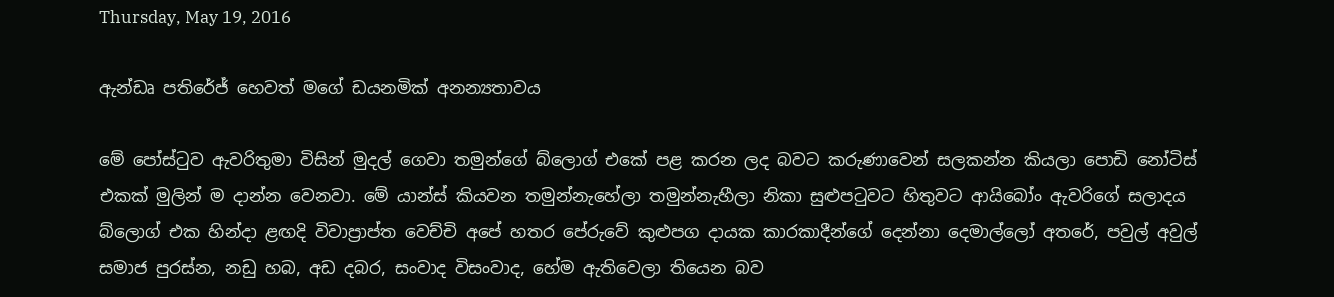Thursday, May 19, 2016

ඇන්ඩෘ පතිරේජ් හෙවත් මගේ ඩයනමික් අනන්‍යතාවය ‍

මේ පෝස්ටුව ඇවරිතුමා විසින් මුදල් ගෙවා තමුන්ගේ බ්ලොග් එකේ පළ කරන ලද බවට කරුණාවෙන් සලකන්න කියලා පොඩි නෝටිස් එකක් මුලින් ම දාන්න වෙනවා. මේ යාන්ස් කියවන තමුන්නැහේලා තමුන්නැහීලා නිකා සුළුපටුවට හිතුවට ආයිබෝං ඇවරිගේ සලාදය බ්ලොග් එක හින්දා ළඟදි විවාප්‍රාප්ත වෙච්චි අපේ හතර පේරුවේ කුළුපග දායක කාරකාදීන්ගේ දෙන්නා දෙමාල්ලෝ අතරේ, පවුල් අවුල් සමාජ පුරස්න, නඩු හබ, අඩ දබර, සංවාද විසංවාද, හේම ඇතිවෙලා තියෙන බව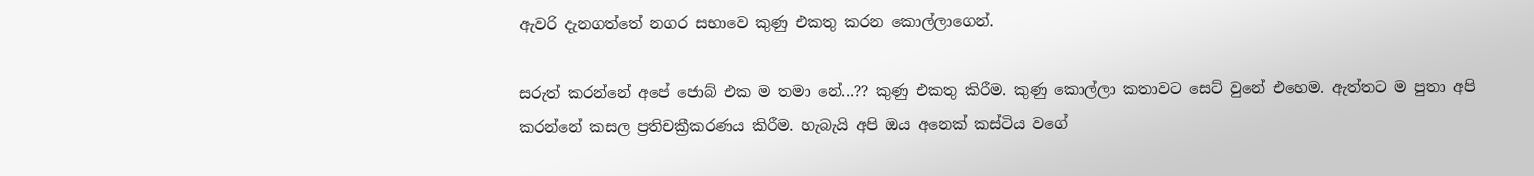ඇවරි දැනගත්තේ නගර සභාවෙ කුණු එකතු කරන කොල්ලාගෙන්.

සරුත් කරන්නේ අපේ ජොබ් එක ම තමා නේ...?? කුණු එකතු කිරීම. කුණු කොල්ලා කතාවට සෙට් වුනේ එහෙම. ඇත්තට ම පුතා අපි කරන්නේ කසල ප්‍රතිචක්‍රීකරණය කිරීම. හැබැයි අපි ඔය අනෙක් කස්ටිය වගේ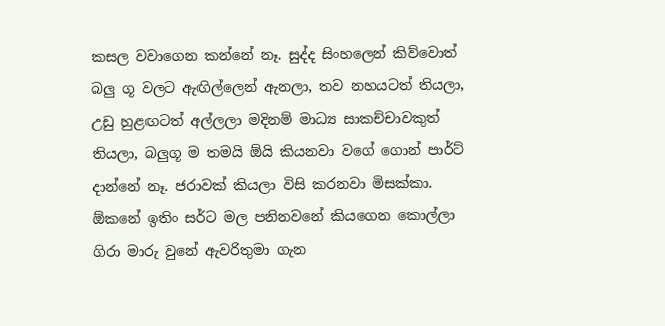කසල වවාගෙන කන්නේ නෑ. සුද්ද සිංහලෙන් කිව්වොත් බලු ගූ වලට ඇඟිල්ලෙන් ඇනලා, තව නහයටත් තියලා, උඩු හුළඟටත් අල්ලලා මදිනම් මාධ්‍ය සාකච්චාවකුත් තියලා, බලුගූ ම තමයි ඕයි කියනවා වගේ ගොන් පාර්ට් දාන්නේ නෑ. ජරාවක් කියලා විසි කරනවා මිසක්කා. ඕකනේ ඉතිං සර්ට මල පනිනවනේ කියගෙන කොල්ලා ගිරා මාරු වුනේ ඇවරිතුමා ගැන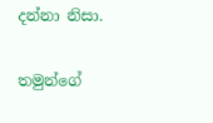දන්නා නිසා.

තමුන්ගේ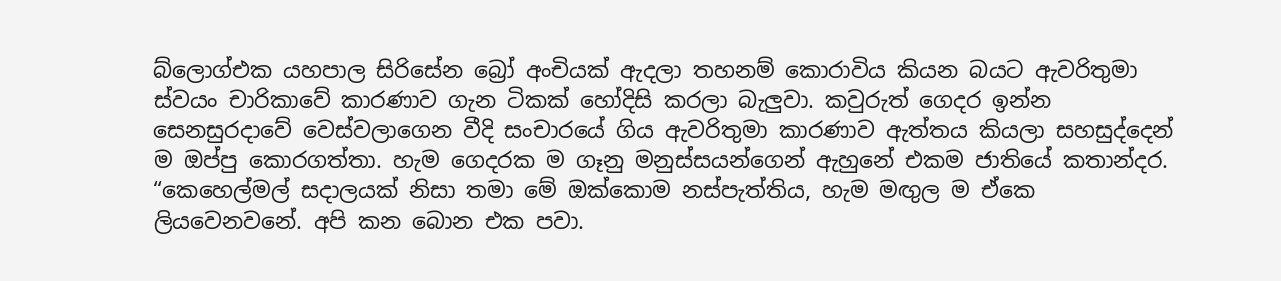බ්ලොග්එක යහපාල සිරිසේන බ්‍රෝ අංචියක් ඇදලා තහනම් කොරාවිය කියන බයට ඇවරිතුමා ස්වයං චාරිකාවේ කාරණාව ගැන ටිකක් හෝදිසි කරලා බැලුවා. කවුරුත් ගෙදර ඉන්න සෙනසුරදාවේ වෙස්වලාගෙන වීදි සංචාරයේ ගිය ඇවරිතුමා කාරණාව ඇත්තය කියලා සහසුද්දෙන් ම ඔප්පු කොරගත්තා. හැම ගෙදරක ම ගෑනු මනුස්සයන්ගෙන් ඇහුනේ එකම ජාතියේ කතාන්දර. “කෙහෙල්මල් සදාලයක් නිසා තමා මේ ඔක්කොම නස්පැත්තිය, හැම මඟුල ම ඒකෙ ලියවෙනවනේ. අපි කන බොන එක පවා.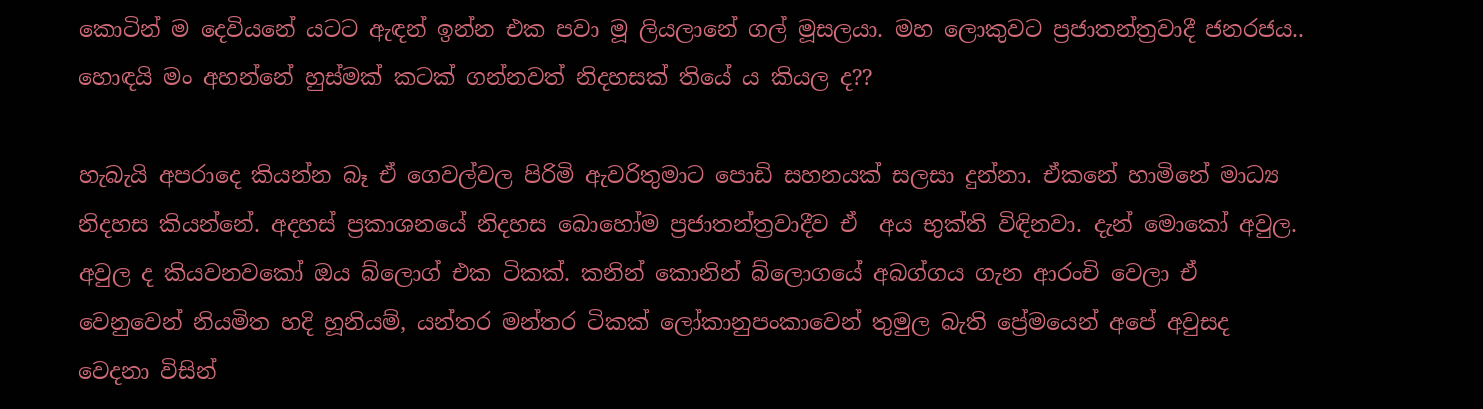කොටින් ම දෙවියනේ යටට ඇඳන් ඉන්න එක පවා මූ ලියලානේ ගල් මූසලයා. මහ ලොකුවට ප්‍රජාතන්ත්‍රවාදී ජනරජය.. හොඳයි මං අහන්නේ හුස්මක් කටක් ගන්නවත් නිදහසක් තියේ ය කියල ද??

හැබැයි අපරාදෙ කියන්න බෑ ඒ ගෙවල්වල පිරිමි ඇවරිතුමාට පොඩි සහනයක් සලසා දුන්නා. ඒකනේ හාමිනේ මාධ්‍ය නිදහස කියන්නේ. අදහස් ප්‍රකාශනයේ නිදහස බොහෝම ප්‍රජාතන්ත්‍රවාදීව ඒ  අය භුක්ති විඳිනවා. දැන් මොකෝ අවුල. අවුල ද කියවනවකෝ ඔය බ්ලොග් එක ටිකක්. කනින් කොනින් බ්ලොගයේ අබග්ගය ගැන ආරංචි වෙලා ඒ වෙනුවෙන් නියමිත හදි හූනියම්, යන්තර මන්තර ටිකක් ලෝකානුපංකාවෙන් තුමුල බැති ප්‍රේමයෙන් අපේ අවුසද වෙදනා විසින්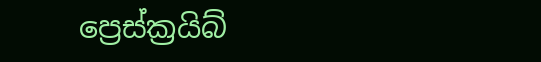ප්‍රෙස්ක්‍රයිබ්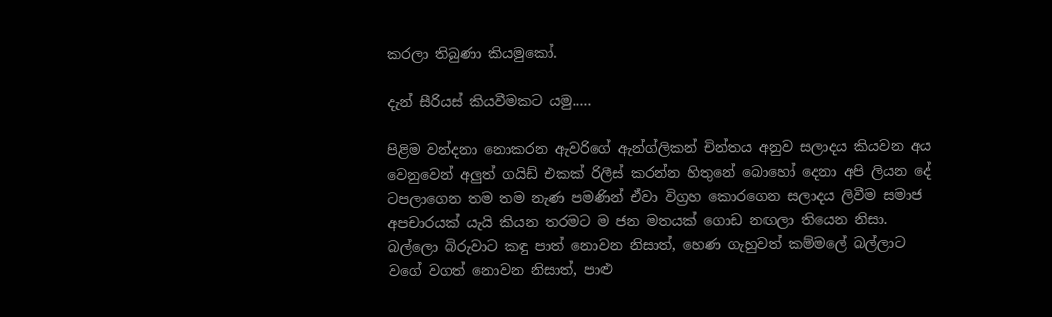කරලා තිබුණා කියමුකෝ.

දැන් සීරියස් කියවීමකට යමු.....

පිළිම වන්දනා නොකරන ඇවරිගේ ඇන්ග්ලිකන් චින්තය අනුව සලාදය කියවන අය වෙනුවෙන් අලුත් ගයිඩ් එකක් රිලීස් කරන්න හිතුනේ බොහෝ දෙනා අපි ලියන දේ ටපලාගෙන තම තම නැණ පමණින් ඒවා විග්‍රහ කොරගෙන සලාදය ලිවීම සමාජ අපචාරයක් යැයි කියන තරමට ම ජන මතයක් ගොඩ නඟලා තියෙන නිසා. බල්ලො බිරුවාට කඳු පාත් නොවන නිසාත්, හෙණ ගැහුවත් කම්මලේ බල්ලාට වගේ වගත් නොවන නිසාත්, පාළු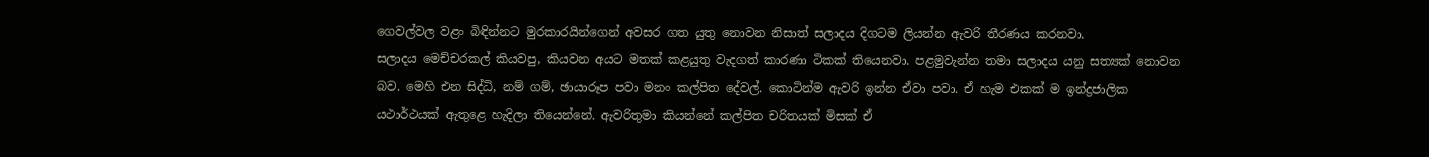ගෙවල්වල වළං බිඳින්නට මුරකාරයින්ගෙන් අවසර ගත යුතු නොවන නිසාත් සලාදය දිගටම ලියන්න ඇවරි තීරණය කරනවා.
සලාදය මෙච්චරකල් කියවපු, කියවන අයට මතක් කළයුතු වැදගත් කාරණා ටිකක් තියෙනවා. පළමුවැන්න තමා සලාදය යනු සත්‍යක් නොවන බව. මෙහි එන සිද්ධි, නම් ගම්, ඡායාරූප පවා මනං කල්පිත දේවල්. කොටින්ම ඇවරි ඉන්න ඒවා පවා. ඒ හැම එකක් ම ඉන්ද්‍රජාලික යථාර්ථයක් ඇතුළෙ හැදිලා තියෙන්නේ. ඇවරිතුමා කියන්නේ කල්පිත චරිතයක් මිසක් ඒ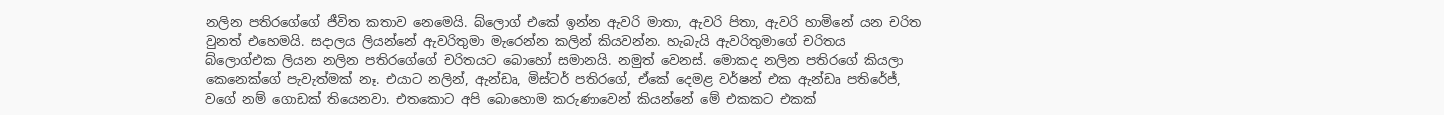නලින පතිරගේගේ ජීවිත කතාව නෙමෙයි. බ්ලොග් එකේ ඉන්න ඇවරි මාතා, ඇවරි පිතා, ඇවරි හාමිනේ යන චරිත වුනත් එහෙමයි. සදාලය ලියන්නේ ඇවරිතුමා මැරෙන්න කලින් කියවන්න. හැබැයි ඇවරිතුමාගේ චරිතය බ්ලොග්එක ලියන නලින පතිරගේගේ චරිතයට බොහෝ සමානයි. නමුත් වෙනස්. මොකද නලින පතිරගේ කියලා කෙනෙක්ගේ පැවැත්මක් නෑ. එයාට නලින්, ඇන්ඩෘ, මිස්ටර් පතිරගේ, ඒකේ දෙමළ වර්ෂන් එක ඇන්ඩෘ පතිරේජ්, වගේ නම් ගොඩක් තියෙනවා. එතකොට අපි බොහොම කරුණාවෙන් කියන්නේ මේ එකකට එකක්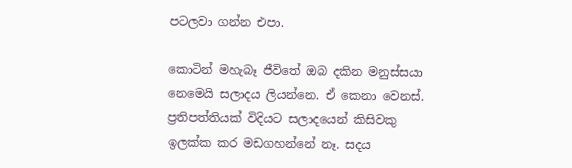පටලවා ගන්න එපා.

කොටින් මහැබෑ ජීවිතේ ඔබ දකින මනුස්සයා නෙමෙයි සලාදය ලියන්නෙ. ඒ කෙනා වෙනස්. ප්‍රතිපත්තියක් විදියට සලාදයෙන් කිසිවකු ඉලක්ක කර මඩගහන්නේ නෑ. සදය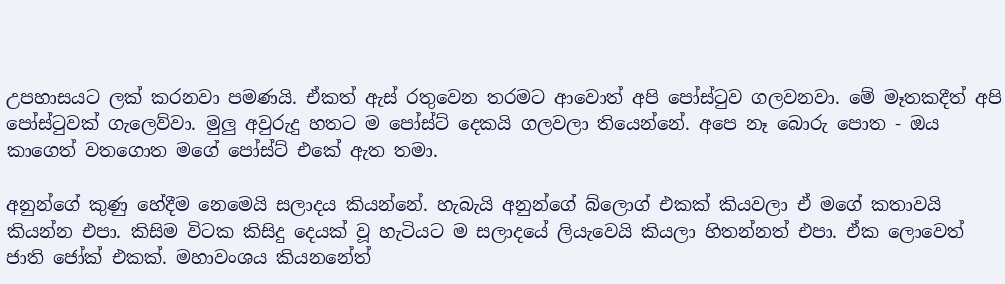උපහාසයට ලක් කරනවා පමණයි. ඒකත් ඇස් රතුවෙන තරමට ආවොත් අපි පෝස්ටුව ගලවනවා. මේ මෑතකදීත් අපි පෝස්ටුවක් ගැලෙව්වා. මුලු අවුරුදු හතට ම පෝස්ට් දෙකයි ගලවලා තියෙන්නේ. අපෙ නෑ බොරු පොත - ඔය කාගෙත් වතගොත මගේ පෝස්ට් එකේ ඇත තමා.

අනුන්ගේ කුණු හේදීම නෙමෙයි සලාදය කියන්නේ. හැබැයි අනුන්ගේ බ්ලොග් එකක් කියවලා ඒ මගේ කතාවයි කියන්න එපා. කිසිම විටක කිසිදු දෙයක් වූ හැටියට ම සලාදයේ ලියැවෙයි කියලා හිතන්නත් එපා. ඒක ලොවෙත් ජාති ජෝක් එකක්. මහාවංශය කියනනේත්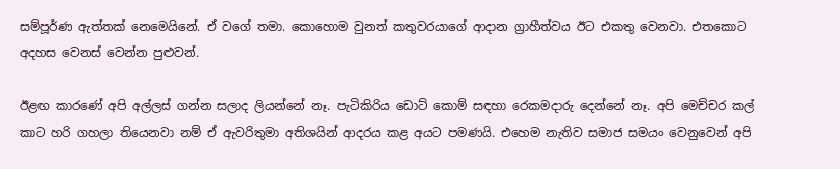සම්පූර්ණ ඇත්තක් නෙමෙයිනේ. ඒ වගේ තමා. කොහොම වුනත් කතුවරයාගේ ආදාන ග්‍රාහීත්වය ඊට එකතු වෙනවා. එතකොට අදහස වෙනස් වෙන්න පුළුවන්.

ඊළඟ කාරණේ අපි අල්ලස් ගන්න සලාද ලියන්නේ නෑ. පැටිකිරිය ඩොට් කොම් සඳහා රෙකමදාරු දෙන්නේ නෑ. අපි මෙච්චර කල් කාට හරි ගහලා තියෙනවා නම් ඒ ඇවරිතුමා අතිශයින් ආදරය කළ අයට පමණයි. එහෙම නැතිව සමාජ සමයං වෙනුවෙන් අපි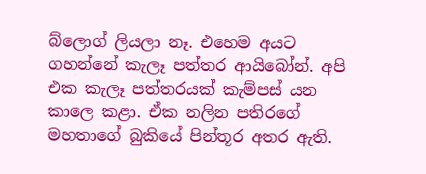බ්ලොග් ලියලා නෑ. එහෙම අයට ගහන්නේ කැලෑ පත්තර ආයිබෝන්. අපි එක කැලෑ පත්තරයක් කැම්පස් යන කාලෙ කළා. ඒක නලින පතිරගේ මහතාගේ බුකියේ පින්තූර අතර ඇති.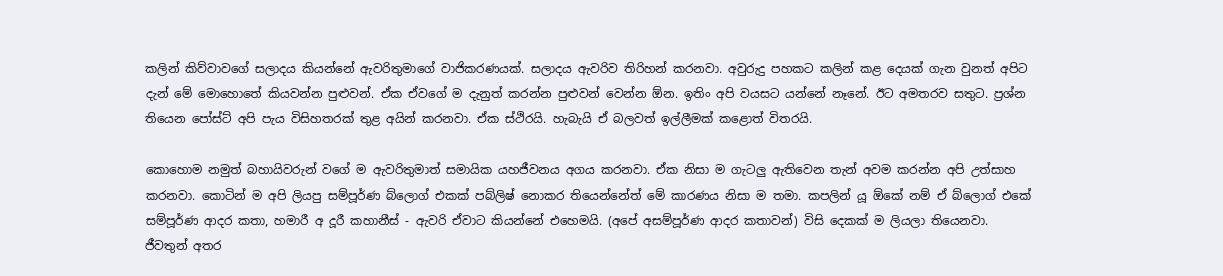කලින් කිව්වාවගේ සලාදය කියන්නේ ඇවරිතුමාගේ වාජිකරණයක්. සලාදය ඇවරිව තිරිහන් කරනවා. අවුරුදු පහකට කලින් කළ දෙයක් ගැන වුනත් අපිට දැන් මේ මොහොතේ කියවන්න පුළුවන්. ඒක ඒවගේ ම දැනුත් කරන්න පුළුවන් වෙන්න ඕන. ඉතිං අපි වයසට යන්නේ නෑනේ. ඊට අමතරව සතුට. ප්‍රශ්න තියෙන පෝස්ට් අපි පැය විසිහතරක් තුළ අයින් කරනවා. ඒක ස්ථිරයි. හැබැයි ඒ බලවත් ඉල්ලීමක් කළොත් විතරයි.

කොහොම නමුත් බහායිවරුන් වගේ ම ඇවරිතුමාත් සමායික යහජීවනය අගය කරනවා. ඒක නිසා ම ගැටලු ඇතිවෙන තැන් අවම කරන්න අපි උත්සාහ කරනවා. කොටින් ම අපි ලියපු සම්පූර්ණ බ්ලොග් එකක් පබ්ලිෂ් නොකර තියෙන්නේත් මේ කාරණය නිසා ම තමා. කපලින් යූ ඕකේ නම් ඒ බ්ලොග් එකේ සම්පූර්ණ ආදර කතා, හමාරී අ දූරී කහානීස් - ඇවරි ඒවාට කියන්නේ එහෙමයි. (අපේ අසම්පූර්ණ ආදර කතාවන්) විසි දෙකක් ම ලියලා තියෙනවා. ජීවතුන් අතර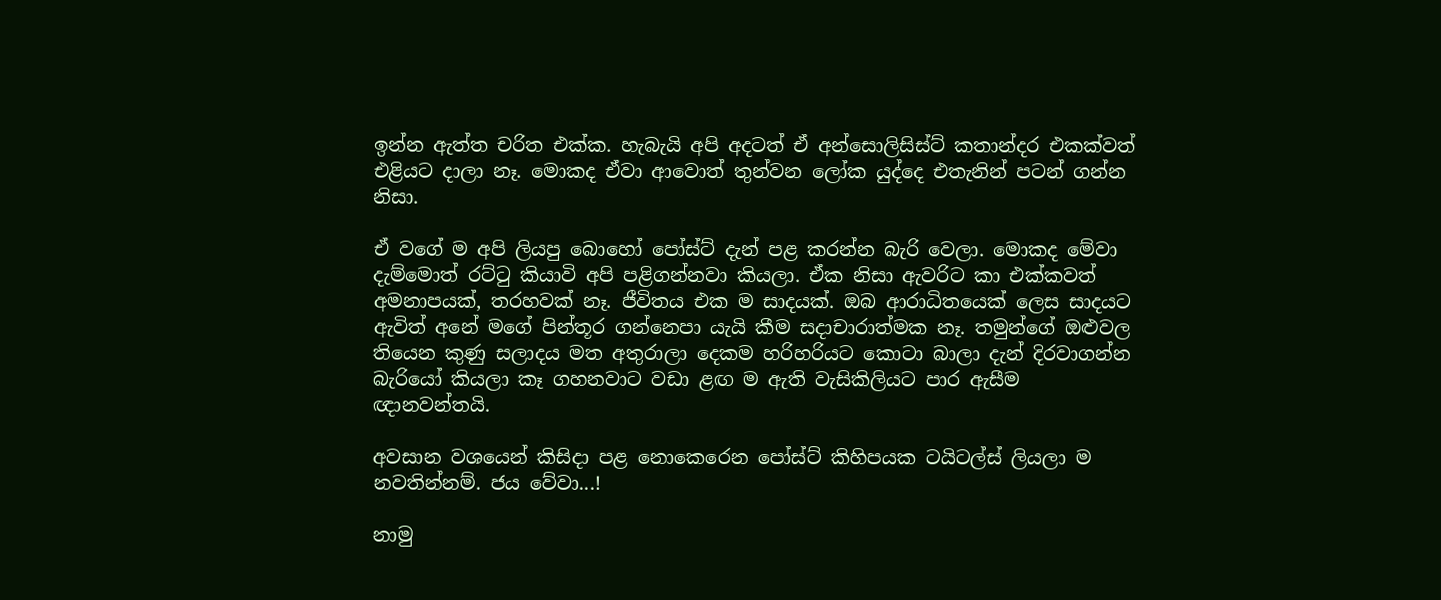ඉන්න ඇත්ත චරිත එක්ක. හැබැයි අපි අදටත් ඒ අන්සොලිසිස්ට් කතාන්දර එකක්වත් එළියට දාලා නෑ. මොකද ඒවා ආවොත් තුන්වන ලෝක යුද්දෙ එතැනින් පටන් ගන්න නිසා.

ඒ වගේ ම අපි ලියපු බොහෝ පෝස්ට් දැන් පළ කරන්න බැරි වෙලා. මොකද මේවා දැම්මොත් රට්ටු කියාවි අපි පළිගන්නවා කියලා. ඒක නිසා ඇවරිට කා එක්කවත් අමනාපයක්, තරහවක් නෑ. ජීවිතය එක ම සාදයක්. ඔබ ආරාධිතයෙක් ලෙස සාදයට ඇවිත් අනේ මගේ පින්තූර ගන්නෙපා යැයි කීම සදාචාරාත්මක නෑ. තමුන්ගේ ඔළුවල තියෙන කුණු සලාදය මත අතුරාලා දෙකම හරිහරියට කොටා බාලා දැන් දිරවාගන්න බැරියෝ කියලා කෑ ගහනවාට වඩා ළඟ ම ඇති වැසිකිලියට පාර ඇසීම ඥානවන්තයි.

අවසාන වශයෙන් කිසිදා පළ නොකෙරෙන පෝස්ට් කිහිපයක ටයිටල්ස් ලියලා ම නවතින්නම්. ජය වේවා...!

නාමු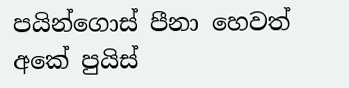පයින්ගොස් පීනා හෙවත් අකේ පුයිස්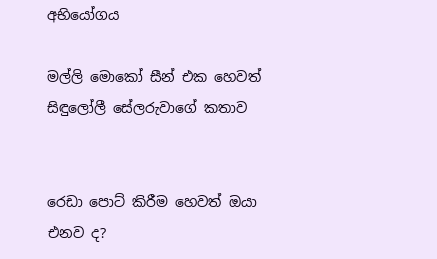අභියෝගය

මල්ලි මොකෝ සීන් එක හෙවත් සිඳුලෝලී සේලරුවාගේ කතාව


රෙඩා පොට් කිරීම හෙවත් ඔයා එනව ද?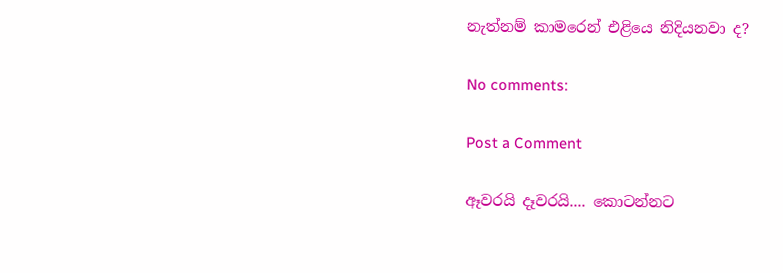නැත්නම් කාමරෙන් එළියෙ නිදියනවා ද?

No comments:

Post a Comment

ඈවරයි දෑවරයි.... කොටන්නට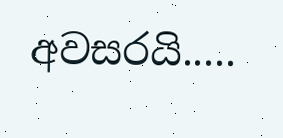අවසරයි.....